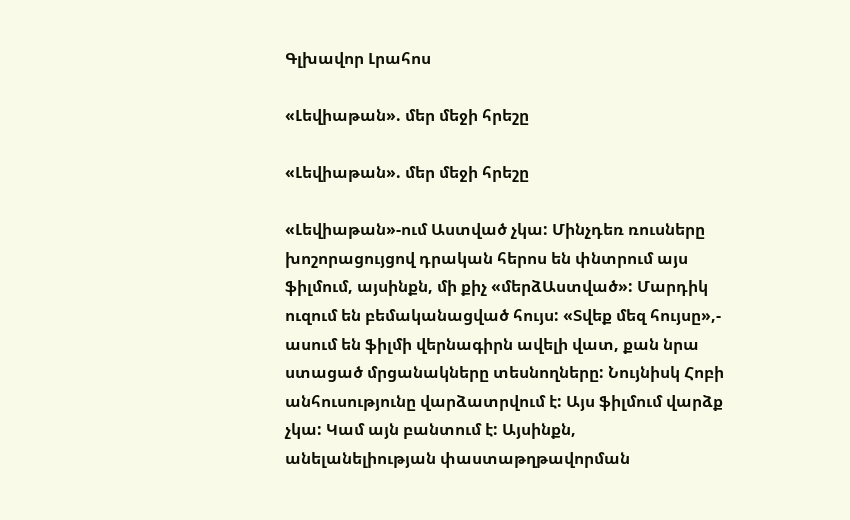Գլխավոր Լրահոս

«Լեվիաթան». մեր մեջի հրեշը

«Լեվիաթան». մեր մեջի հրեշը

«Լեվիաթան»-ում Աստված չկա: Մինչդեռ ռուսները խոշորացույցով դրական հերոս են փնտրում այս ֆիլմում, այսինքն, մի քիչ «մերձԱստված»: Մարդիկ ուզում են բեմականացված հույս: «Տվեք մեզ հույսը»,- ասում են ֆիլմի վերնագիրն ավելի վատ, քան նրա ստացած մրցանակները տեսնողները: Նույնիսկ Հոբի անհուսությունը վարձատրվում է: Այս ֆիլմում վարձք չկա: Կամ այն բանտում է: Այսինքն, անելանելիության փաստաթղթավորման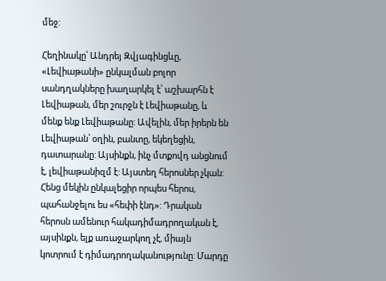մեջ:

Հեղինակը՝ Անդրեյ Զվյագինցևը, «Լեվիաթանի» ընկալման բոլոր սանդղակները խաղարկել է՝ աշխարհն է Լեվիաթան, մեր շուրջն է Լեվիաթանը, և մենք ենք Լեվիաթանը: Ավելին, մեր իրերն են Լեվիաթան՝ օղին, բանտը, եկեղեցին, դատարանը: Այսինքն, ինչ մտքովդ անցնում է, լեվիաթանիզմ է: Այստեղ հերոսներ չկան: Հենց մեկին ընկալեցիր որպես հերոս, պահանջելու ես «հեփի էնդ»: Դրական հերոսն ամենուր հակադիմադրողական է, այսինքն, ելք առաջարկող չէ, միայն կոտրում է դիմադրողականությունը: Մարդը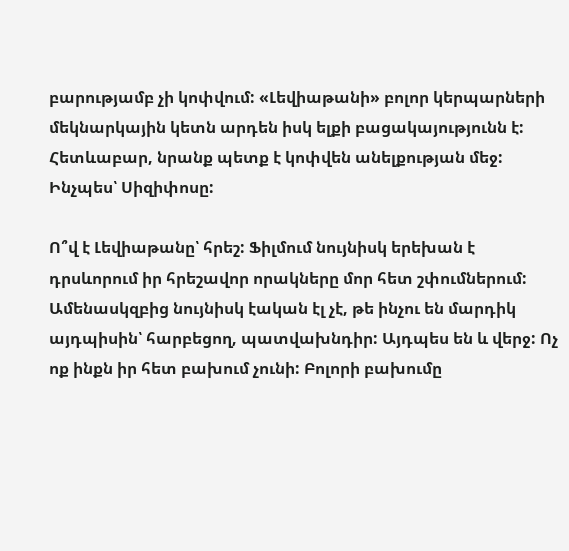բարությամբ չի կոփվում: «Լեվիաթանի» բոլոր կերպարների մեկնարկային կետն արդեն իսկ ելքի բացակայությունն է: Հետևաբար, նրանք պետք է կոփվեն անելքության մեջ: Ինչպես՝ Սիզիփոսը:

Ո՞վ է Լեվիաթանը՝ հրեշ: Ֆիլմում նույնիսկ երեխան է դրսևորում իր հրեշավոր որակները մոր հետ շփումներում: Ամենասկզբից նույնիսկ էական էլ չէ, թե ինչու են մարդիկ այդպիսին՝ հարբեցող, պատվախնդիր: Այդպես են և վերջ: Ոչ ոք ինքն իր հետ բախում չունի: Բոլորի բախումը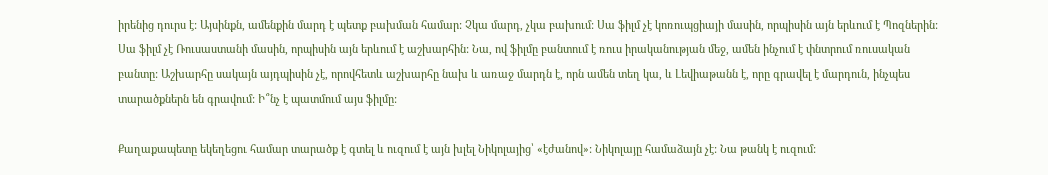իրենից դուրս է: Այսինքն, ամենքին մարդ է պետք բախման համար: Չկա մարդ, չկա բախում: Սա ֆիլմ չէ կոռուպցիայի մասին, որպիսին այն երևում է Պոզներին: Սա ֆիլմ չէ Ռուսաստանի մասին, որպիսին այն երևում է աշխարհին: Նա, ով ֆիլմը բանտում է ռուս իրականության մեջ, ամեն ինչում է փնտրում ռուսական բանտը: Աշխարհը սակայն այդպիսին չէ, որովհետև աշխարհը նախ և առաջ մարդն է, որն ամեն տեղ կա, և Լեվիաթանն է, որը գրավել է մարդուն, ինչպես տարածքներն են գրավում: Ի՞նչ է պատմում այս ֆիլմը:

Քաղաքապետը եկեղեցու համար տարածք է գտել և ուզում է այն խլել Նիկոլայից՝ «էժանով»: Նիկոլայը համաձայն չէ: Նա թանկ է ուզում: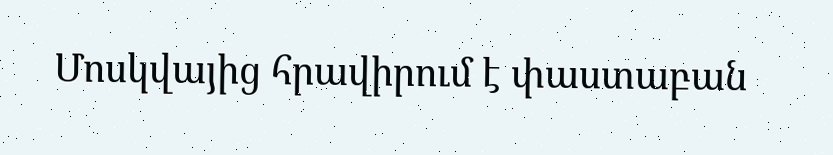Մոսկվայից հրավիրում է փաստաբան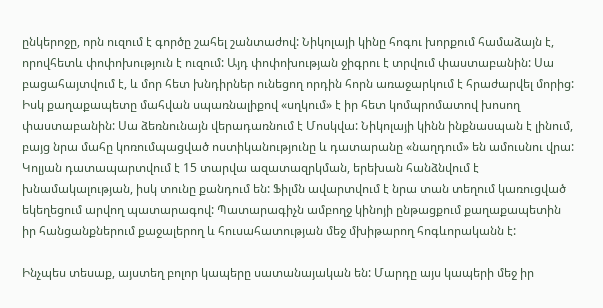ընկերոջը, որն ուզում է գործը շահել շանտաժով: Նիկոլայի կինը հոգու խորքում համաձայն է, որովհետև փոփոխություն է ուզում: Այդ փոփոխության ջիգրու է տրվում փաստաբանին: Սա բացահայտվում է, և մոր հետ խնդիրներ ունեցող որդին հորն առաջարկում է հրաժարվել մորից: Իսկ քաղաքապետը մահվան սպառնալիքով «սղկում» է իր հետ կոմպրոմատով խոսող փաստաբանին: Սա ձեռնունայն վերադառնում է Մոսկվա: Նիկոլայի կինն ինքնասպան է լինում, բայց նրա մահը կոռումպացված ոստիկանությունը և դատարանը «նաղդում» են ամուսնու վրա: Կոլյան դատապարտվում է 15 տարվա ազատազրկման, երեխան հանձնվում է խնամակալության, իսկ տունը քանդում են: Ֆիլմն ավարտվում է նրա տան տեղում կառուցված եկեղեցում արվող պատարագով: Պատարագիչն ամբողջ կինոյի ընթացքում քաղաքապետին իր հանցանքներում քաջալերող և հուսահատության մեջ մխիթարող հոգևորականն է:

Ինչպես տեսաք, այստեղ բոլոր կապերը սատանայական են: Մարդը այս կապերի մեջ իր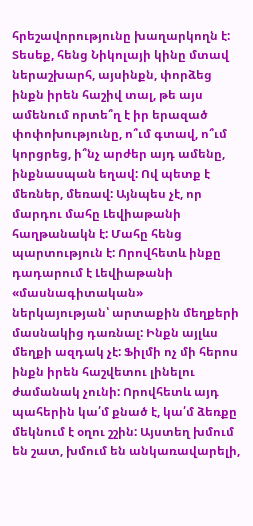հրեշավորությունը խաղարկողն է: Տեսեք, հենց Նիկոլայի կինը մտավ ներաշխարհ, այսինքն, փորձեց ինքն իրեն հաշիվ տալ, թե այս ամենում որտե՞ղ է իր երազած փոփոխությունը, ո՞ւմ գտավ, ո՞ւմ կորցրեց, ի՞նչ արժեր այդ ամենը, ինքնասպան եղավ: Ով պետք է մեռներ, մեռավ: Այնպես չէ, որ մարդու մահը Լեվիաթանի հաղթանակն է: Մահը հենց պարտություն է: Որովհետև ինքը դադարում է Լեվիաթանի «մասնագիտական» ներկայության՝ արտաքին մեղքերի մասնակից դառնալ: Ինքն այլևս մեղքի ազդակ չէ: Ֆիլմի ոչ մի հերոս ինքն իրեն հաշվետու լինելու ժամանակ չունի: Որովհետև այդ պահերին կա՛մ քնած է, կա՛մ ձեռքը մեկնում է օղու շշին: Այստեղ խմում են շատ, խմում են անկառավարելի,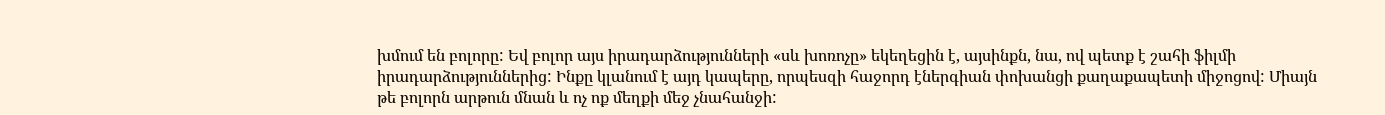խմում են բոլորը: Եվ բոլոր այս իրադարձությունների «սև խոռոչը» եկեղեցին է, այսինքն, նա, ով պետք է շահի ֆիլմի իրադարձություններից: Ինքը կլանում է այդ կապերը, որպեսզի հաջորդ էներգիան փոխանցի քաղաքապետի միջոցով: Միայն թե բոլորն արթուն մնան և ոչ ոք մեղքի մեջ չնահանջի: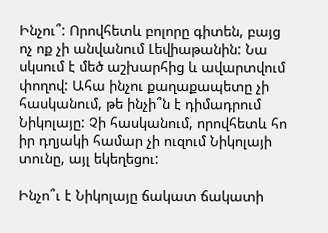Ինչու՞: Որովհետև բոլորը գիտեն, բայց ոչ ոք չի անվանում Լեվիաթանին: Նա սկսում է մեծ աշխարհից և ավարտվում փողով: Ահա ինչու քաղաքապետը չի հասկանում, թե ինչի՞ն է դիմադրում Նիկոլայը: Չի հասկանում, որովհետև հո իր դղյակի համար չի ուզում Նիկոլայի տունը, այլ եկեղեցու:

Ինչո՞ւ է Նիկոլայը ճակատ ճակատի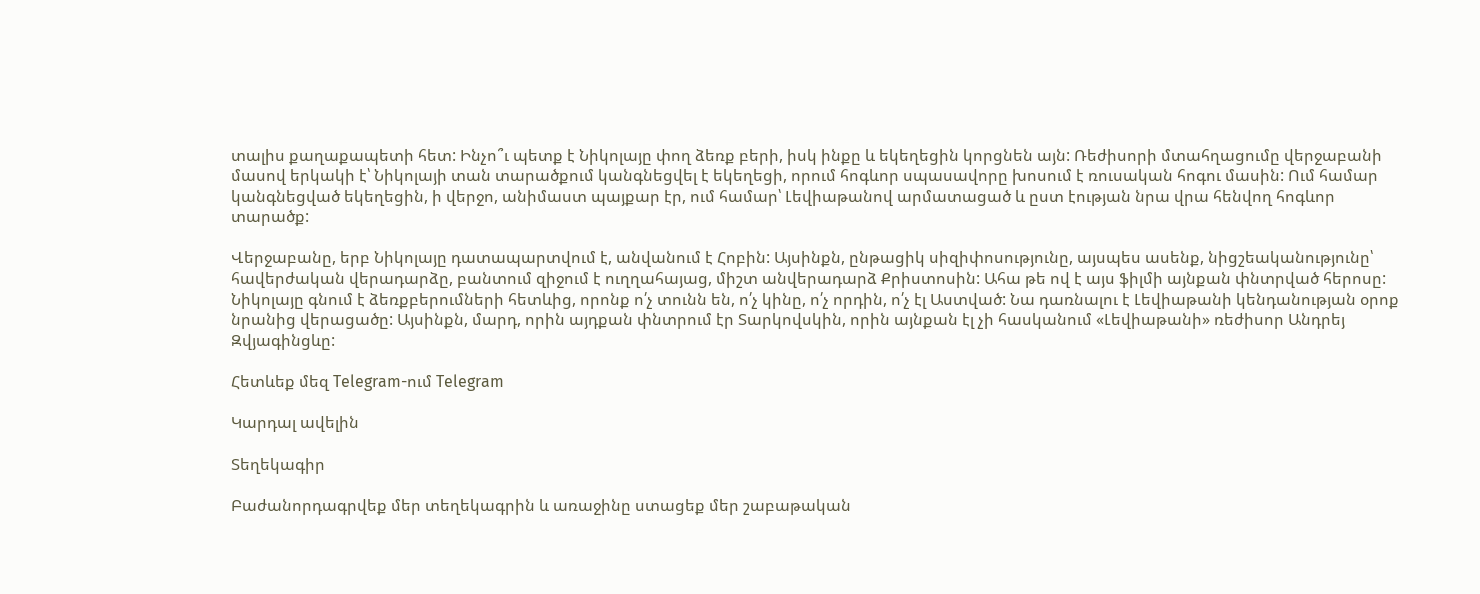տալիս քաղաքապետի հետ: Ինչո՞ւ պետք է Նիկոլայը փող ձեռք բերի, իսկ ինքը և եկեղեցին կորցնեն այն: Ռեժիսորի մտահղացումը վերջաբանի մասով երկակի է՝ Նիկոլայի տան տարածքում կանգնեցվել է եկեղեցի, որում հոգևոր սպասավորը խոսում է ռուսական հոգու մասին: Ում համար կանգնեցված եկեղեցին, ի վերջո, անիմաստ պայքար էր, ում համար՝ Լեվիաթանով արմատացած և ըստ էության նրա վրա հենվող հոգևոր տարածք:

Վերջաբանը, երբ Նիկոլայը դատապարտվում է, անվանում է Հոբին: Այսինքն, ընթացիկ սիզիփոսությունը, այսպես ասենք, նիցշեականությունը՝ հավերժական վերադարձը, բանտում զիջում է ուղղահայաց, միշտ անվերադարձ Քրիստոսին: Ահա թե ով է այս ֆիլմի այնքան փնտրված հերոսը: Նիկոլայը գնում է ձեռքբերումների հետևից, որոնք ո՛չ տունն են, ո՛չ կինը, ո՛չ որդին, ո՛չ էլ Աստված: Նա դառնալու է Լեվիաթանի կենդանության օրոք նրանից վերացածը: Այսինքն, մարդ, որին այդքան փնտրում էր Տարկովսկին, որին այնքան էլ չի հասկանում «Լեվիաթանի» ռեժիսոր Անդրեյ Զվյագինցևը:

Հետևեք մեզ Telegram-ում Telegram

Կարդալ ավելին

Տեղեկագիր

Բաժանորդագրվեք մեր տեղեկագրին և առաջինը ստացեք մեր շաբաթական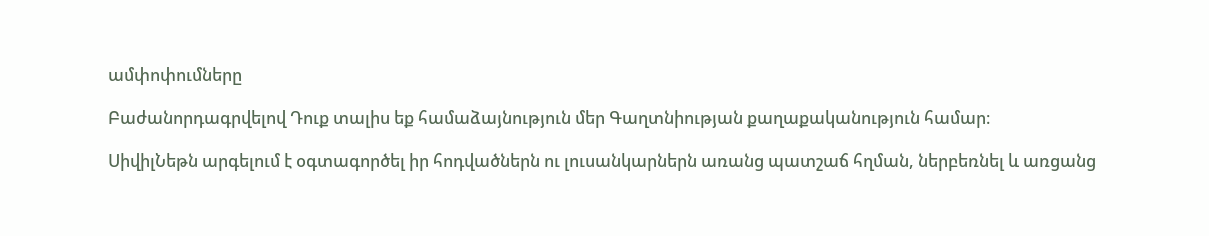ամփոփումները

Բաժանորդագրվելով Դուք տալիս եք համաձայնություն մեր Գաղտնիության քաղաքականություն համար։

ՍիվիլՆեթն արգելում է օգտագործել իր հոդվածներն ու լուսանկարներն առանց պատշաճ հղման, ներբեռնել և առցանց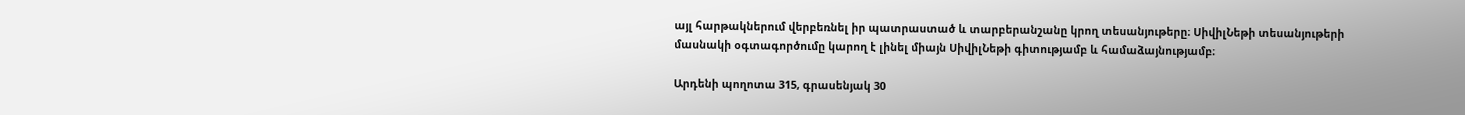այլ հարթակներում վերբեռնել իր պատրաստած և տարբերանշանը կրող տեսանյութերը։ ՍիվիլՆեթի տեսանյութերի մասնակի օգտագործումը կարող է լինել միայն ՍիվիլՆեթի գիտությամբ և համաձայնությամբ։

Արդենի պողոտա 315, գրասենյակ 30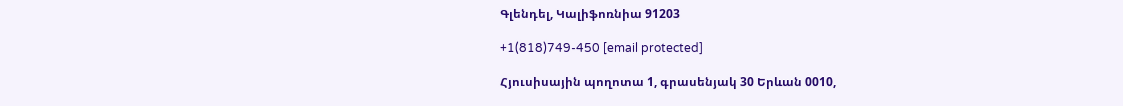Գլենդել, Կալիֆոռնիա 91203

+1(818)749-450 [email protected]

Հյուսիսային պողոտա 1, գրասենյակ 30 Երևան 0010,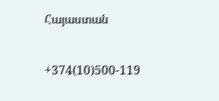Հայաստան

+374(10)500-119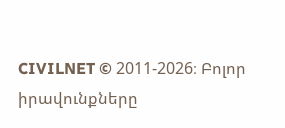CIVILNET © 2011-2026։ Բոլոր իրավունքները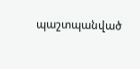պաշտպանված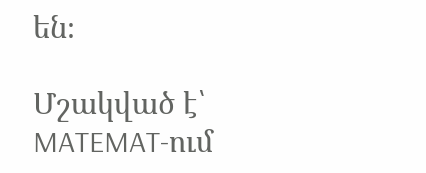են։

Մշակված է՝ MATEMAT-ում